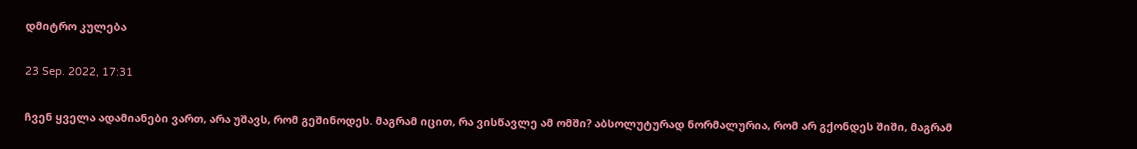დმიტრო კულება

23 Sep. 2022, 17:31

ჩვენ ყველა ადამიანები ვართ, არა უშავს, რომ გეშინოდეს. მაგრამ იცით, რა ვისწავლე ამ ომში? აბსოლუტურად ნორმალურია, რომ არ გქონდეს შიში, მაგრამ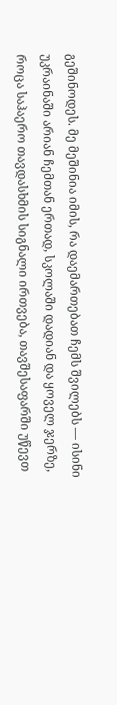გეშინოდეს. მე მეშინია იმის, რა დაემართებათ ჩემს შვილებს — ისინი უკრაინაში არიან ჩემთან ერთად, სკოლაში დადიან და ყოველ ჯერზე, როცა საჰაერო თავდასხმის სიგნალი ირთვება, თავშესაფარში უწევთ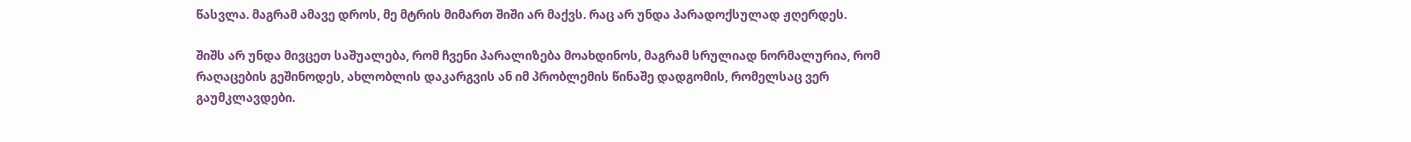წასვლა. მაგრამ ამავე დროს, მე მტრის მიმართ შიში არ მაქვს. რაც არ უნდა პარადოქსულად ჟღერდეს.

შიშს არ უნდა მივცეთ საშუალება, რომ ჩვენი პარალიზება მოახდინოს, მაგრამ სრულიად ნორმალურია, რომ რაღაცების გეშინოდეს, ახლობლის დაკარგვის ან იმ პრობლემის წინაშე დადგომის, რომელსაც ვერ გაუმკლავდები.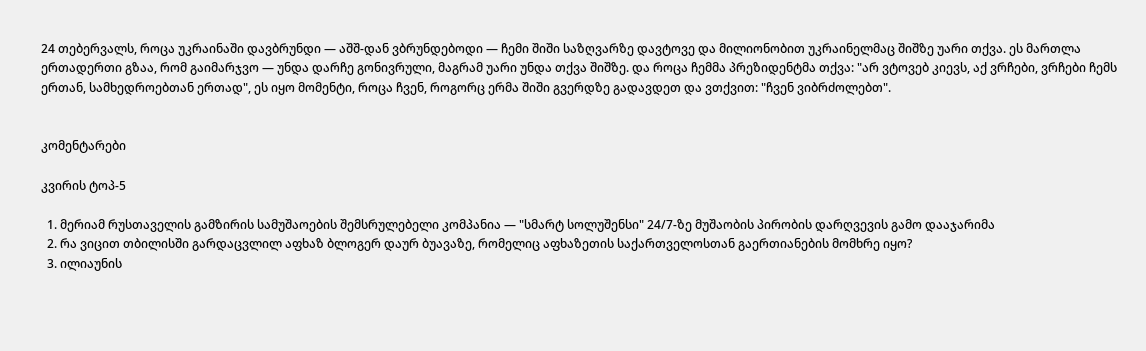24 თებერვალს, როცა უკრაინაში დავბრუნდი — აშშ-დან ვბრუნდებოდი — ჩემი შიში საზღვარზე დავტოვე და მილიონობით უკრაინელმაც შიშზე უარი თქვა. ეს მართლა ერთადერთი გზაა, რომ გაიმარჯვო — უნდა დარჩე გონივრული, მაგრამ უარი უნდა თქვა შიშზე. და როცა ჩემმა პრეზიდენტმა თქვა: "არ ვტოვებ კიევს, აქ ვრჩები, ვრჩები ჩემს ერთან, სამხედროებთან ერთად", ეს იყო მომენტი, როცა ჩვენ, როგორც ერმა შიში გვერდზე გადავდეთ და ვთქვით: "ჩვენ ვიბრძოლებთ".


კომენტარები

კვირის ტოპ-5

  1. მერიამ რუსთაველის გამზირის სამუშაოების შემსრულებელი კომპანია — "სმარტ სოლუშენსი" 24/7-ზე მუშაობის პირობის დარღვევის გამო დააჯარიმა
  2. რა ვიცით თბილისში გარდაცვლილ აფხაზ ბლოგერ დაურ ბუავაზე, რომელიც აფხაზეთის საქართველოსთან გაერთიანების მომხრე იყო?
  3. ილიაუნის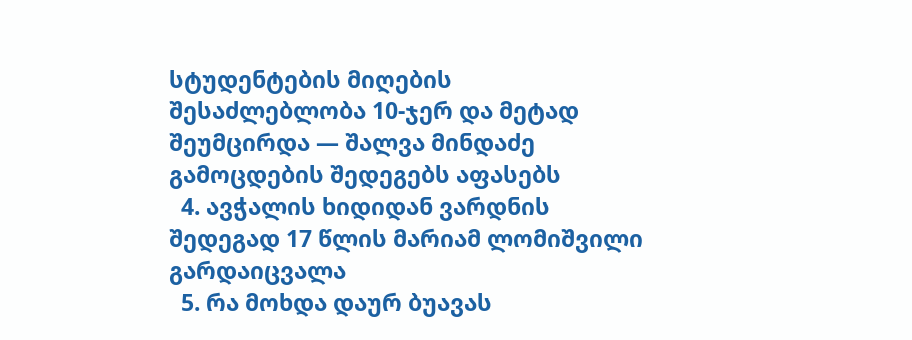სტუდენტების მიღების შესაძლებლობა 10-ჯერ და მეტად შეუმცირდა — შალვა მინდაძე გამოცდების შედეგებს აფასებს
  4. ავჭალის ხიდიდან ვარდნის შედეგად 17 წლის მარიამ ლომიშვილი გარდაიცვალა
  5. რა მოხდა დაურ ბუავას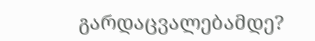გარდაცვალებამდე?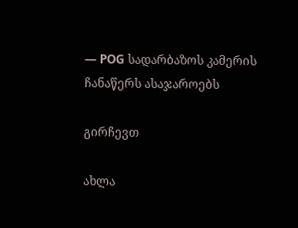— POG სადარბაზოს კამერის ჩანაწერს ასაჯაროებს

გირჩევთ

ახლა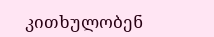კითხულობენ